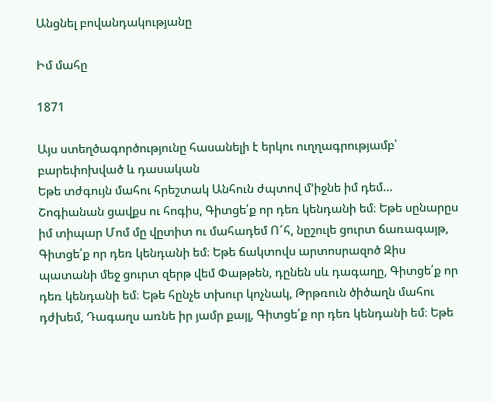Անցնել բովանդակությանը

Իմ մահը

1871

Այս ստեղծագործությունը հասանելի է երկու ուղղագրությամբ՝ բարեփոխված և դասական
Եթե տժգույն մահու հրեշտակ Անհուն ժպտով մ՚իջնե իմ դեմ… Շոգիանան ցավքս ու հոգիս, Գիտցե՛ք որ դեռ կենդանի եմ։ Եթե սընարըս իմ տիպար Մոմ մը վըտիտ ու մահադեմ Ո՜հ, նըշուլե ցուրտ ճառագայթ, Գիտցե՛ք որ դեռ կենդանի եմ։ Եթե ճակտովս արտոսրազոծ Զիս պատանի մեջ ցուրտ զերթ վեմ Փաթթեն, դընեն սև դագաղը, Գիտցե՛ք որ դեռ կենդանի եմ։ Եթե հընչե տխուր կոչնակ, Թրթռուն ծիծաղն մահու դժխեմ, Դագաղս առնե իր յամր քայլ, Գիտցե՛ք որ դեռ կենդանի եմ։ Եթե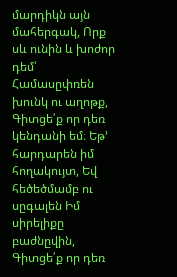մարդիկն այն մահերգակ, Որք սև ունին և խոժոր դեմ՝ Համասըփռեն խունկ ու աղոթք, Գիտցե՛ք որ դեռ կենդանի եմ։ Եթ՚ հարդարեն իմ հողակույտ, Եվ հեծեծմամբ ու սըգալեն Իմ սիրելիքը բաժնըվին, Գիտցե՛ք որ դեռ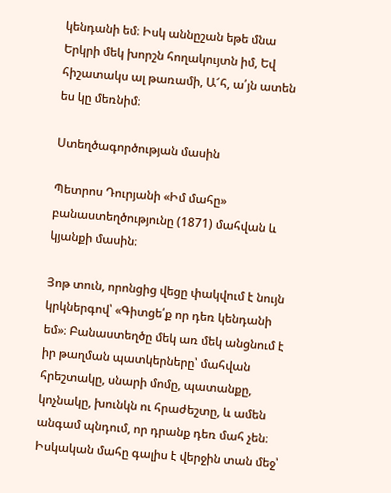կենդանի եմ։ Իսկ աննըշան եթե մնա Երկրի մեկ խորշն հողակույտն իմ, Եվ հիշատակս ալ թառամի, Ա՜հ, ա՛յն ատեն ես կը մեռնիմ։

Ստեղծագործության մասին

Պետրոս Դուրյանի «Իմ մահը» բանաստեղծությունը (1871) մահվան և կյանքի մասին։

Յոթ տուն, որոնցից վեցը փակվում է նույն կրկներգով՝ «Գիտցե՛ք որ դեռ կենդանի եմ»։ Բանաստեղծը մեկ առ մեկ անցնում է իր թաղման պատկերները՝ մահվան հրեշտակը, սնարի մոմը, պատանքը, կոչնակը, խունկն ու հրաժեշտը, և ամեն անգամ պնդում, որ դրանք դեռ մահ չեն։ Իսկական մահը գալիս է վերջին տան մեջ՝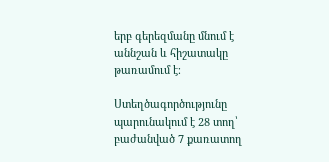երբ գերեզմանը մնում է աննշան և հիշատակը թառամում է։

Ստեղծագործությունը պարունակում է 28 տող՝ բաժանված 7 քառատող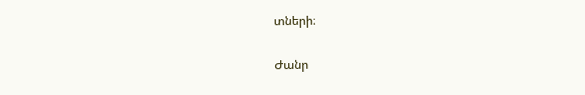տների։

Ժանր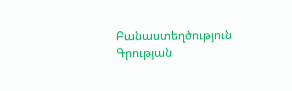Բանաստեղծություն
Գրության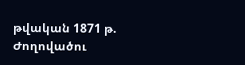թվական 1871 թ.
Ժողովածու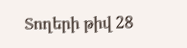Տողերի թիվ 28